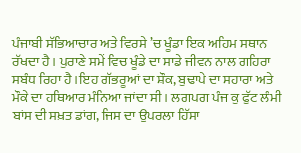ਪੰਜਾਬੀ ਸੱਭਿਆਚਾਰ ਅਤੇ ਵਿਰਸੇ ’ਚ ਖੂੰਡਾ ਇਕ ਅਹਿਮ ਸਥਾਨ ਰੱਖਦਾ ਹੈ। ਪੁਰਾਣੇ ਸਮੇਂ ਵਿਚ ਖੂੰਡੇ ਦਾ ਸਾਡੇ ਜੀਵਨ ਨਾਲ ਗਹਿਰਾ ਸਬੰਧ ਰਿਹਾ ਹੈ।ਇਹ ਗੱਭਰੂਆਂ ਦਾ ਸ਼ੌਕ, ਬੁਢਾਪੇ ਦਾ ਸਹਾਰਾ ਅਤੇ ਮੌਕੇ ਦਾ ਹਥਿਆਰ ਮੰਨਿਆ ਜਾਂਦਾ ਸੀ। ਲਗਪਗ ਪੰਜ ਕੁ ਫੁੱਟ ਲੰਮੀ ਬਾਂਸ ਦੀ ਸਖ਼ਤ ਡਾਂਗ, ਜਿਸ ਦਾ ਉਪਰਲਾ ਹਿੱਸਾ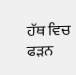ਹੱਥ ਵਿਚ ਫੜਨ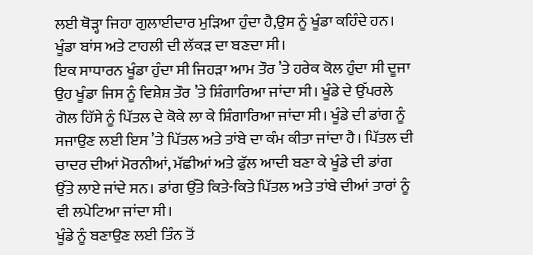ਲਈ ਥੋੜ੍ਹਾ ਜਿਹਾ ਗੁਲਾਈਦਾਰ ਮੁੜਿਆ ਹੁੰਦਾ ਹੈ,ਉਸ ਨੂੰ ਖੂੰਡਾ ਕਹਿੰਦੇ ਹਨ। ਖੂੰਡਾ ਬਾਂਸ ਅਤੇ ਟਾਹਲੀ ਦੀ ਲੱਕੜ ਦਾ ਬਣਦਾ ਸੀ।
ਇਕ ਸਾਧਾਰਨ ਖੂੰਡਾ ਹੁੰਦਾ ਸੀ ਜਿਹੜਾ ਆਮ ਤੌਰ ’ਤੇ ਹਰੇਕ ਕੋਲ ਹੁੰਦਾ ਸੀ ਦੂਜਾ ਉਹ ਖੂੰਡਾ ਜਿਸ ਨੂੰ ਵਿਸ਼ੇਸ਼ ਤੌਰ ’ਤੇ ਸ਼ਿੰਗਾਰਿਆ ਜਾਂਦਾ ਸੀ। ਖੂੰਡੇ ਦੇ ਉੱਪਰਲੇ ਗੋਲ ਹਿੱਸੇ ਨੂੰ ਪਿੱਤਲ ਦੇ ਕੋਕੇ ਲਾ ਕੇ ਸ਼ਿੰਗਾਰਿਆ ਜਾਂਦਾ ਸੀ। ਖੂੰਡੇ ਦੀ ਡਾਂਗ ਨੂੰ ਸਜਾਉਣ ਲਈ ਇਸ ’ਤੇ ਪਿੱਤਲ ਅਤੇ ਤਾਂਬੇ ਦਾ ਕੰਮ ਕੀਤਾ ਜਾਂਦਾ ਹੈ। ਪਿੱਤਲ ਦੀ ਚਾਦਰ ਦੀਆਂ ਮੋਰਨੀਆਂ, ਮੱਛੀਆਂ ਅਤੇ ਫੁੱਲ ਆਦੀ ਬਣਾ ਕੇ ਖੂੰਡੇ ਦੀ ਡਾਂਗ ਉੱਤੇ ਲਾਏ ਜਾਂਦੇ ਸਨ। ਡਾਂਗ ਉੱਤੇ ਕਿਤੇ-ਕਿਤੇ ਪਿੱਤਲ ਅਤੇ ਤਾਂਬੇ ਦੀਆਂ ਤਾਰਾਂ ਨੂੰ ਵੀ ਲਪੇਟਿਆ ਜਾਂਦਾ ਸੀ।
ਖੂੰਡੇ ਨੂੰ ਬਣਾਉਣ ਲਈ ਤਿੰਨ ਤੋਂ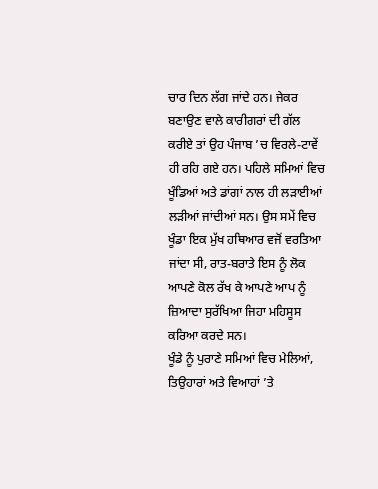ਚਾਰ ਦਿਨ ਲੱਗ ਜਾਂਦੇ ਹਨ। ਜੇਕਰ ਬਣਾਉਣ ਵਾਲੇ ਕਾਰੀਗਰਾਂ ਦੀ ਗੱਲ ਕਰੀਏ ਤਾਂ ਉਹ ਪੰਜਾਬ ’ਚ ਵਿਰਲੇ-ਟਾਵੇਂ ਹੀ ਰਹਿ ਗਏ ਹਨ। ਪਹਿਲੇ ਸਮਿਆਂ ਵਿਚ ਖੂੰਡਿਆਂ ਅਤੇ ਡਾਂਗਾਂ ਨਾਲ ਹੀ ਲੜਾਈਆਂ ਲੜੀਆਂ ਜਾਂਦੀਆਂ ਸਨ। ਉਸ ਸਮੇਂ ਵਿਚ ਖੂੰਡਾ ਇਕ ਮੁੱਖ ਹਥਿਆਰ ਵਜੋਂ ਵਰਤਿਆ ਜਾਂਦਾ ਸੀ, ਰਾਤ-ਬਰਾਤੇ ਇਸ ਨੂੰ ਲੋਕ ਆਪਣੇ ਕੋਲ ਰੱਖ ਕੇ ਆਪਣੇ ਆਪ ਨੂੰ ਜ਼ਿਆਦਾ ਸੁਰੱਖਿਆ ਜਿਹਾ ਮਹਿਸੂਸ ਕਰਿਆ ਕਰਦੇ ਸਨ।
ਖੂੰਡੇ ਨੂੰ ਪੁਰਾਣੇ ਸਮਿਆਂ ਵਿਚ ਮੇਲਿਆਂ, ਤਿਉਹਾਰਾਂ ਅਤੇ ਵਿਆਹਾਂ ’ਤੇ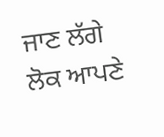ਜਾਣ ਲੱਗੇ ਲੋਕ ਆਪਣੇ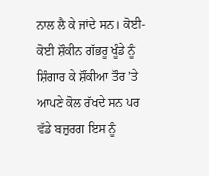ਨਾਲ ਲੈ ਕੇ ਜਾਂਦੇ ਸਨ। ਕੋਈ-ਕੋਈ ਸ਼ੌਕੀਨ ਗੱਭਰੂ ਖੂੰਡੇ ਨੂੰ ਸ਼ਿੰਗਾਰ ਕੇ ਸ਼ੌਂਕੀਆ ਤੌਰ ’ਤੇ ਆਪਣੇ ਕੋਲ ਰੱਖਦੇ ਸਨ ਪਰ ਵੱਡੇ ਬਜ਼ੁਰਗ ਇਸ ਨੂੰ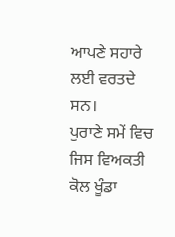ਆਪਣੇ ਸਹਾਰੇ ਲਈ ਵਰਤਦੇ ਸਨ।
ਪੁਰਾਣੇ ਸਮੇਂ ਵਿਚ ਜਿਸ ਵਿਅਕਤੀ ਕੋਲ ਖੂੰਡਾ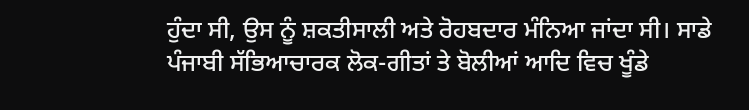ਹੁੰਦਾ ਸੀ, ਉਸ ਨੂੰ ਸ਼ਕਤੀਸਾਲੀ ਅਤੇ ਰੋਹਬਦਾਰ ਮੰਨਿਆ ਜਾਂਦਾ ਸੀ। ਸਾਡੇ ਪੰਜਾਬੀ ਸੱਭਿਆਚਾਰਕ ਲੋਕ-ਗੀਤਾਂ ਤੇ ਬੋਲੀਆਂ ਆਦਿ ਵਿਚ ਖੂੰਡੇ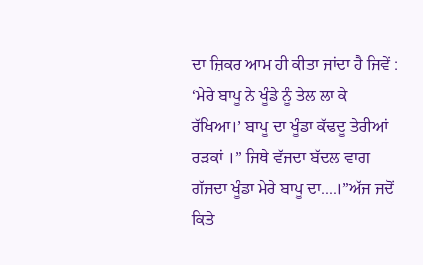ਦਾ ਜ਼ਿਕਰ ਆਮ ਹੀ ਕੀਤਾ ਜਾਂਦਾ ਹੈ ਜਿਵੇਂ : ‘ਮੇਰੇ ਬਾਪੂ ਨੇ ਖੂੰਡੇ ਨੂੰ ਤੇਲ ਲਾ ਕੇ ਰੱਖਿਆ।’ ਬਾਪੂ ਦਾ ਖੂੰਡਾ ਕੱਢਦੂ ਤੇਰੀਆਂ ਰੜਕਾਂ ।” ਜਿਥੇ ਵੱਜਦਾ ਬੱਦਲ ਵਾਗ ਗੱਜਦਾ ਖੂੰਡਾ ਮੇਰੇ ਬਾਪੂ ਦਾ....।”ਅੱਜ ਜਦੋਂ ਕਿਤੇ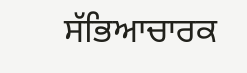ਸੱਭਿਆਚਾਰਕ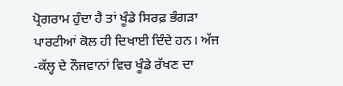ਪ੍ਰੋਗਰਾਮ ਹੁੰਦਾ ਹੈ ਤਾਂ ਖੂੰਡੇ ਸਿਰਫ਼ ਭੰਗੜਾ ਪਾਰਟੀਆਂ ਕੋਲ ਹੀ ਦਿਖਾਈ ਦਿੰਦੇ ਹਨ। ਅੱਜ -ਕੱਲ੍ਹ ਦੇ ਨੌਜਵਾਨਾਂ ਵਿਚ ਖੂੰਡੇ ਰੱਖਣ ਦਾ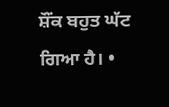ਸ਼ੌਂਕ ਬਹੁਤ ਘੱਟ ਗਿਆ ਹੈ। •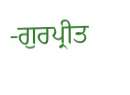-ਗੁਰਪ੍ਰੀਤ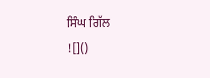ਸਿੰਘ ਗਿੱਲ
![]()